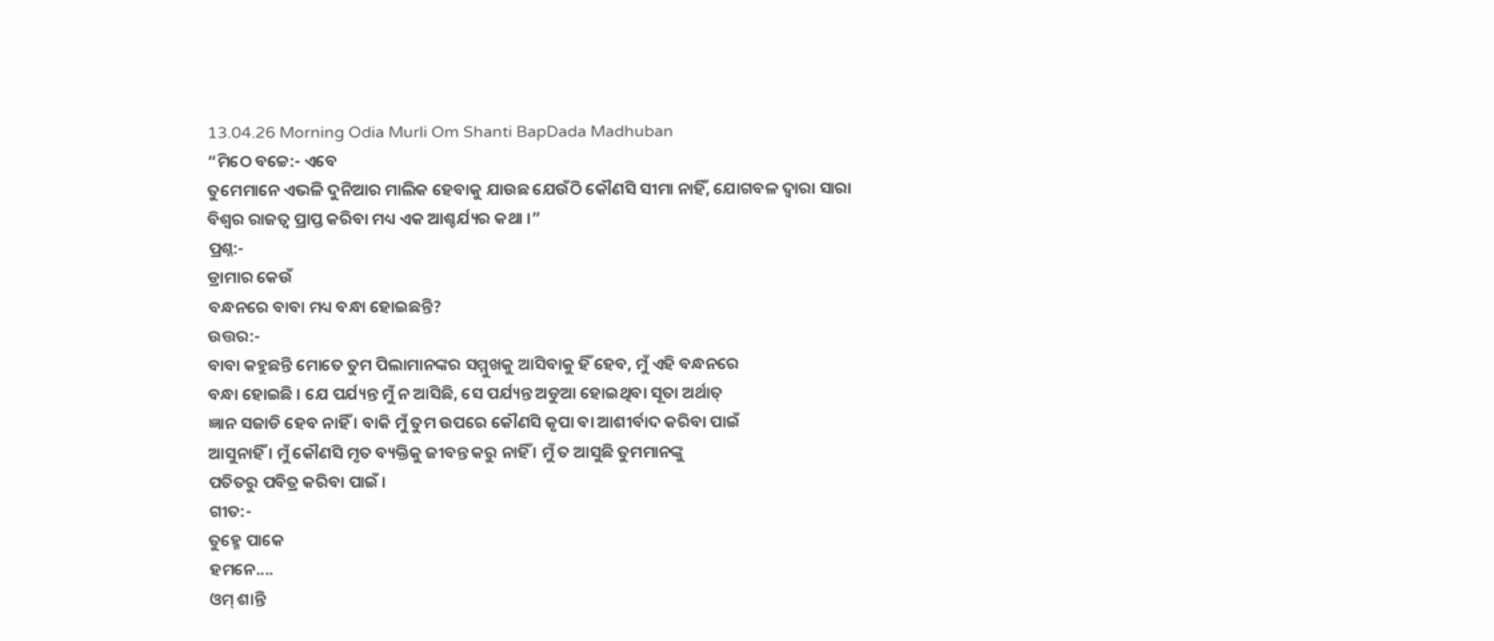13.04.26 Morning Odia Murli Om Shanti BapDada Madhuban
“ମିଠେ ବଚ୍ଚେ:- ଏବେ
ତୁମେମାନେ ଏଭଳି ଦୁନିଆର ମାଲିକ ହେବାକୁ ଯାଉଛ ଯେଉଁଠି କୌଣସି ସୀମା ନାହିଁ, ଯୋଗବଳ ଦ୍ୱାରା ସାରା
ବିଶ୍ୱର ରାଜତ୍ୱ ପ୍ରାପ୍ତ କରିବା ମଧ୍ୟ ଏକ ଆଶ୍ଚର୍ଯ୍ୟର କଥା ।”
ପ୍ରଶ୍ନ:-
ଡ୍ରାମାର କେଉଁ
ବନ୍ଧନରେ ବାବା ମଧ୍ୟ ବନ୍ଧା ହୋଇଛନ୍ତି?
ଉତ୍ତର:-
ବାବା କହୁଛନ୍ତି ମୋତେ ତୁମ ପିଲାମାନଙ୍କର ସମ୍ମୁଖକୁ ଆସିବାକୁ ହିଁ ହେବ, ମୁଁ ଏହି ବନ୍ଧନରେ
ବନ୍ଧା ହୋଇଛି । ଯେ ପର୍ଯ୍ୟନ୍ତ ମୁଁ ନ ଆସିଛି, ସେ ପର୍ଯ୍ୟନ୍ତ ଅଡୁଆ ହୋଇଥିବା ସୂତା ଅର୍ଥାତ୍
ଜ୍ଞାନ ସଜାଡି ହେବ ନାହିଁ । ବାକି ମୁଁ ତୁମ ଉପରେ କୌଣସି କୃପା ବା ଆଶୀର୍ବାଦ କରିବା ପାଇଁ
ଆସୁନାହିଁ । ମୁଁ କୌଣସି ମୃତ ବ୍ୟକ୍ତିକୁ ଜୀବନ୍ତ କରୁ ନାହିଁ । ମୁଁ ତ ଆସୁଛି ତୁମମାନଙ୍କୁ
ପତିତରୁ ପବିତ୍ର କରିବା ପାଇଁ ।
ଗୀତ:-
ତୁହ୍ମେ ପାକେ
ହମନେ....
ଓମ୍ ଶାନ୍ତି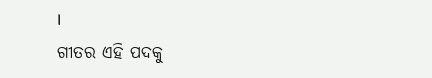।
ଗୀତର ଏହି ପଦକୁ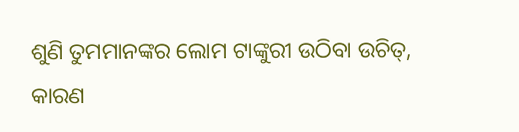ଶୁଣି ତୁମମାନଙ୍କର ଲୋମ ଟାଙ୍କୁରୀ ଉଠିବା ଉଚିତ୍, କାରଣ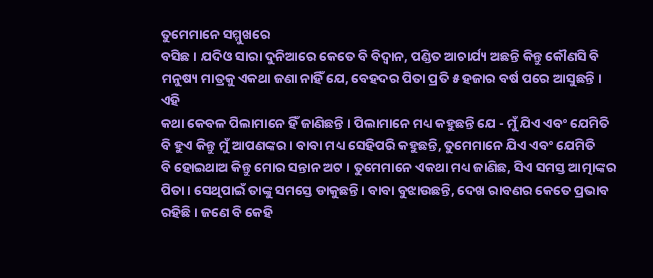ତୁମେମାନେ ସମ୍ମୁଖରେ
ବସିଛ । ଯଦିଓ ସାରା ଦୁନିଆରେ କେତେ ବି ବିଦ୍ୱାନ, ପଣ୍ଡିତ ଆଚାର୍ଯ୍ୟ ଅଛନ୍ତି କିନ୍ତୁ କୌଣସି ବି
ମନୁଷ୍ୟ ମାତ୍ରକୁ ଏକଥା ଜଣା ନାହିଁ ଯେ, ବେହଦର ପିତା ପ୍ରତି ୫ ହଜାର ବର୍ଷ ପରେ ଆସୁଛନ୍ତି । ଏହି
କଥା କେବଳ ପିଲାମାନେ ହିଁ ଜାଣିଛନ୍ତି । ପିଲାମାନେ ମଧ୍ୟ କହୁଛନ୍ତି ଯେ - ମୁଁ ଯିଏ ଏବଂ ଯେମିତି
ବି ହୁଏ କିନ୍ତୁ ମୁଁ ଆପଣଙ୍କର । ବାବା ମଧ୍ୟ ସେହିପରି କହୁଛନ୍ତି, ତୁମେମାନେ ଯିଏ ଏବଂ ଯେମିତି
ବି ହୋଇଥାଅ କିନ୍ତୁ ମୋର ସନ୍ତାନ ଅଟ । ତୁମେମାନେ ଏକଥା ମଧ୍ୟ ଜାଣିଛ, ସିଏ ସମସ୍ତ ଆତ୍ମାଙ୍କର
ପିତା । ସେଥିପାଇଁ ତାଙ୍କୁ ସମସ୍ତେ ଡାକୁଛନ୍ତି । ବାବା ବୁଝାଉଛନ୍ତି, ଦେଖ ରାବଣର କେତେ ପ୍ରଭାବ
ରହିଛି । ଜଣେ ବି କେହି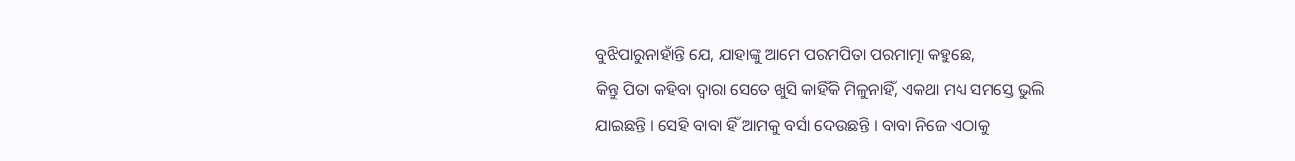ବୁଝିପାରୁନାହାଁନ୍ତି ଯେ, ଯାହାଙ୍କୁ ଆମେ ପରମପିତା ପରମାତ୍ମା କହୁଛେ,
କିନ୍ତୁ ପିତା କହିବା ଦ୍ୱାରା ସେତେ ଖୁସି କାହିଁକି ମିଳୁନାହିଁ, ଏକଥା ମଧ୍ୟ ସମସ୍ତେ ଭୁଲି
ଯାଇଛନ୍ତି । ସେହି ବାବା ହିଁ ଆମକୁ ବର୍ସା ଦେଉଛନ୍ତି । ବାବା ନିଜେ ଏଠାକୁ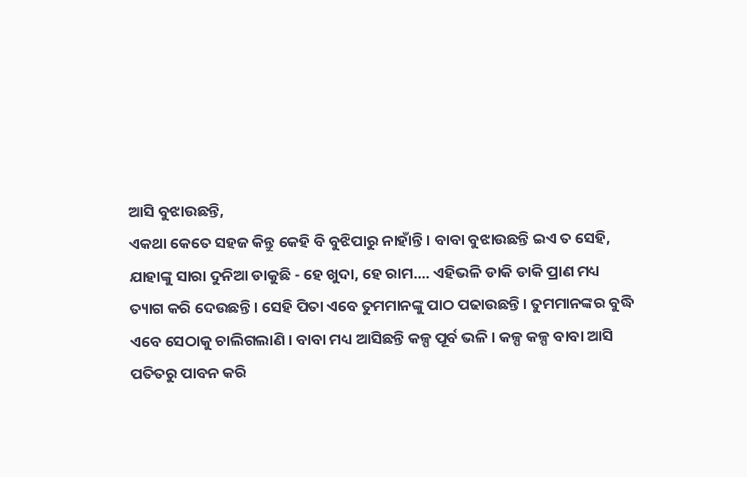ଆସି ବୁଝାଉଛନ୍ତି,
ଏକଥା କେତେ ସହଜ କିନ୍ତୁ କେହି ବି ବୁଝିପାରୁ ନାହାଁନ୍ତି । ବାବା ବୁଝାଉଛନ୍ତି ଇଏ ତ ସେହି,
ଯାହାଙ୍କୁ ସାରା ଦୁନିଆ ଡାକୁଛି - ହେ ଖୁଦା, ହେ ରାମ.... ଏହିଭଳି ଡାକି ଡାକି ପ୍ରାଣ ମଧ୍ୟ
ତ୍ୟାଗ କରି ଦେଉଛନ୍ତି । ସେହି ପିତା ଏବେ ତୁମମାନଙ୍କୁ ପାଠ ପଢାଉଛନ୍ତି । ତୁମମାନଙ୍କର ବୁଦ୍ଧି
ଏବେ ସେଠାକୁ ଚାଲିଗଲାଣି । ବାବା ମଧ୍ୟ ଆସିଛନ୍ତି କଳ୍ପ ପୂର୍ବ ଭଳି । କଳ୍ପ କଳ୍ପ ବାବା ଆସି
ପତିତରୁ ପାବନ କରି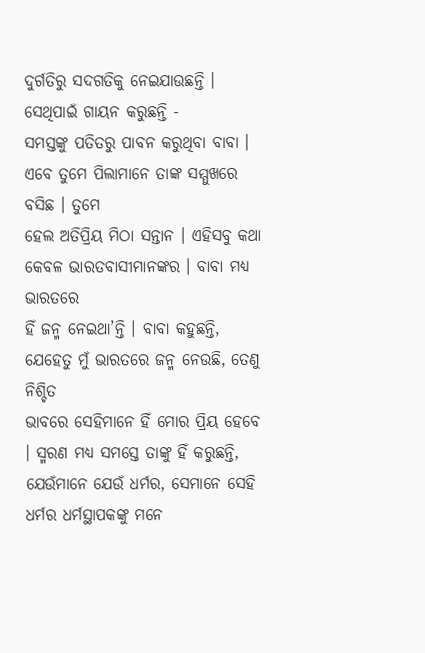ଦୁର୍ଗତିରୁ ସଦଗତିକୁ ନେଇଯାଉଛନ୍ତି । ସେଥିପାଇଁ ଗାୟନ କରୁଛନ୍ତି -
ସମସ୍ତଙ୍କୁ ପତିତରୁ ପାବନ କରୁଥିବା ବାବା । ଏବେ ତୁମେ ପିଲାମାନେ ତାଙ୍କ ସମ୍ମୁଖରେ ବସିଛ । ତୁମେ
ହେଲ ଅତିପ୍ରିୟ ମିଠା ସନ୍ତାନ । ଏହିସବୁ କଥା କେବଳ ଭାରତବାସୀମାନଙ୍କର । ବାବା ମଧ୍ୟ ଭାରତରେ
ହିଁ ଜନ୍ମ ନେଇଥା’ନ୍ତି । ବାବା କହୁଛନ୍ତି, ଯେହେତୁ ମୁଁ ଭାରତରେ ଜନ୍ମ ନେଉଛି, ତେଣୁ ନିଶ୍ଚିତ
ଭାବରେ ସେହିମାନେ ହିଁ ମୋର ପ୍ରିୟ ହେବେ । ସ୍ମରଣ ମଧ୍ୟ ସମସ୍ତେ ତାଙ୍କୁ ହିଁ କରୁଛନ୍ତି,
ଯେଉଁମାନେ ଯେଉଁ ଧର୍ମର, ସେମାନେ ସେହି ଧର୍ମର ଧର୍ମସ୍ଥାପକଙ୍କୁ ମନେ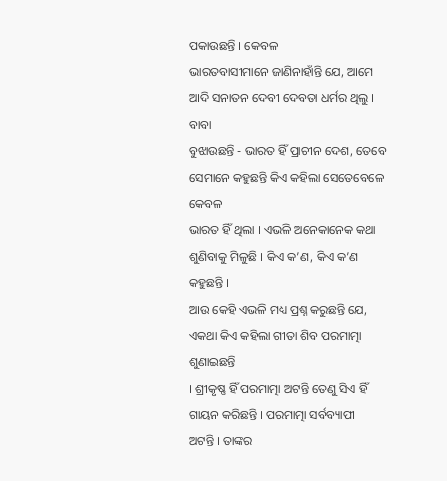ପକାଉଛନ୍ତି । କେବଳ
ଭାରତବାସୀମାନେ ଜାଣିନାହାଁନ୍ତି ଯେ, ଆମେ ଆଦି ସନାତନ ଦେବୀ ଦେବତା ଧର୍ମର ଥିଲୁ । ବାବା
ବୁଝାଉଛନ୍ତି - ଭାରତ ହିଁ ପ୍ରାଚୀନ ଦେଶ, ତେବେ ସେମାନେ କହୁଛନ୍ତି କିଏ କହିଲା ସେତେବେଳେ କେବଳ
ଭାରତ ହିଁ ଥିଲା । ଏଭଳି ଅନେକାନେକ କଥା ଶୁଣିବାକୁ ମିଳୁଛି । କିଏ କ’ଣ, କିଏ କ’ଣ କହୁଛନ୍ତି ।
ଆଉ କେହି ଏଭଳି ମଧ୍ୟ ପ୍ରଶ୍ନ କରୁଛନ୍ତି ଯେ, ଏକଥା କିଏ କହିଲା ଗୀତା ଶିବ ପରମାତ୍ମା ଶୁଣାଇଛନ୍ତି
। ଶ୍ରୀକୃଷ୍ଣ ହିଁ ପରମାତ୍ମା ଅଟନ୍ତି ତେଣୁ ସିଏ ହିଁ ଗାୟନ କରିଛନ୍ତି । ପରମାତ୍ମା ସର୍ବବ୍ୟାପୀ
ଅଟନ୍ତି । ତାଙ୍କର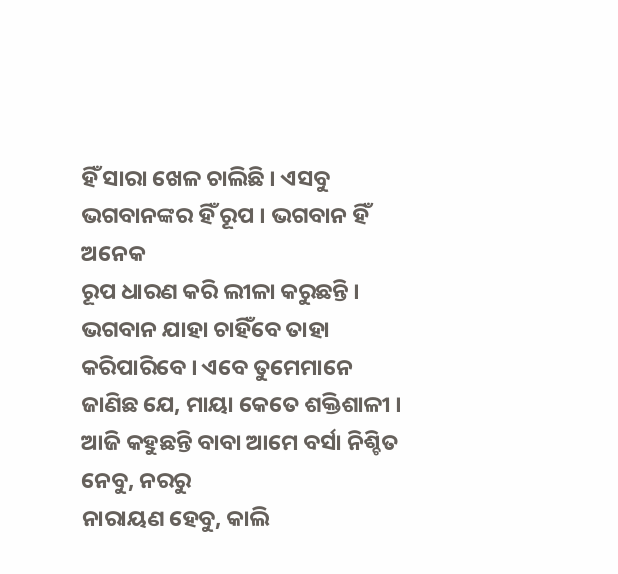ହିଁ ସାରା ଖେଳ ଚାଲିଛି । ଏସବୁ ଭଗବାନଙ୍କର ହିଁ ରୂପ । ଭଗବାନ ହିଁ ଅନେକ
ରୂପ ଧାରଣ କରି ଲୀଳା କରୁଛନ୍ତି । ଭଗବାନ ଯାହା ଚାହିଁବେ ତାହା କରିପାରିବେ । ଏବେ ତୁମେମାନେ
ଜାଣିଛ ଯେ, ମାୟା କେତେ ଶକ୍ତିଶାଳୀ । ଆଜି କହୁଛନ୍ତି ବାବା ଆମେ ବର୍ସା ନିଶ୍ଚିତ ନେବୁ, ନରରୁ
ନାରାୟଣ ହେବୁ, କାଲି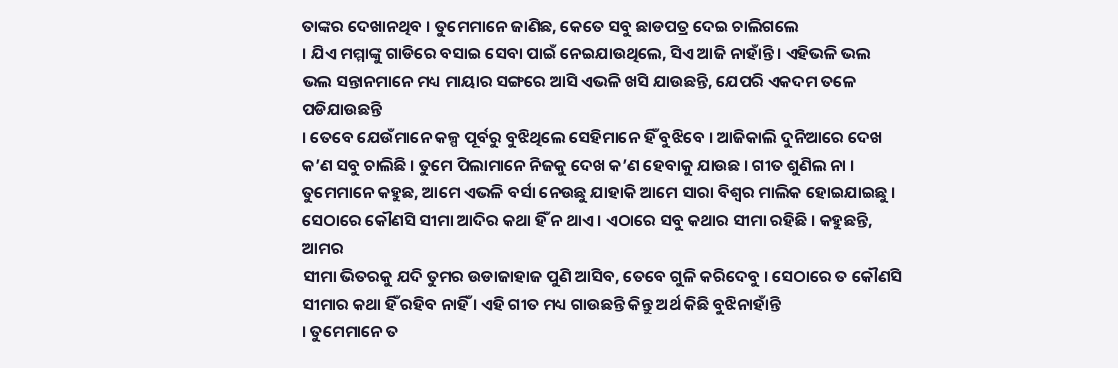ତାଙ୍କର ଦେଖାନଥିବ । ତୁମେମାନେ ଜାଣିଛ, କେତେ ସବୁ ଛାଡପତ୍ର ଦେଇ ଚାଲିଗଲେ
। ଯିଏ ମମ୍ମାଙ୍କୁ ଗାଡିରେ ବସାଇ ସେବା ପାଇଁ ନେଇଯାଉଥିଲେ, ସିଏ ଆଜି ନାହାଁନ୍ତି । ଏହିଭଳି ଭଲ
ଭଲ ସନ୍ତାନମାନେ ମଧ୍ୟ ମାୟାର ସଙ୍ଗରେ ଆସି ଏଭଳି ଖସି ଯାଉଛନ୍ତି, ଯେପରି ଏକଦମ ତଳେ ପଡିଯାଉଛନ୍ତି
। ତେବେ ଯେଉଁମାନେ କଳ୍ପ ପୂର୍ବରୁ ବୁଝିଥିଲେ ସେହିମାନେ ହିଁ ବୁଝିବେ । ଆଜିକାଲି ଦୁନିଆରେ ଦେଖ
କ’ଣ ସବୁ ଚାଲିଛି । ତୁମେ ପିଲାମାନେ ନିଜକୁ ଦେଖ କ’ଣ ହେବାକୁ ଯାଉଛ । ଗୀତ ଶୁଣିଲ ନା ।
ତୁମେମାନେ କହୁଛ, ଆମେ ଏଭଳି ବର୍ସା ନେଉଛୁ ଯାହାକି ଆମେ ସାରା ବିଶ୍ୱର ମାଲିକ ହୋଇଯାଇଛୁ ।
ସେଠାରେ କୌଣସି ସୀମା ଆଦିର କଥା ହିଁ ନ ଥାଏ । ଏଠାରେ ସବୁ କଥାର ସୀମା ରହିଛି । କହୁଛନ୍ତି, ଆମର
ସୀମା ଭିତରକୁ ଯଦି ତୁମର ଉଡାଜାହାଜ ପୁଣି ଆସିବ, ତେବେ ଗୁଳି କରିଦେବୁ । ସେଠାରେ ତ କୌଣସି
ସୀମାର କଥା ହିଁ ରହିବ ନାହିଁ । ଏହି ଗୀତ ମଧ୍ୟ ଗାଉଛନ୍ତି କିନ୍ତୁ ଅର୍ଥ କିଛି ବୁଝିନାହାଁନ୍ତି
। ତୁମେମାନେ ତ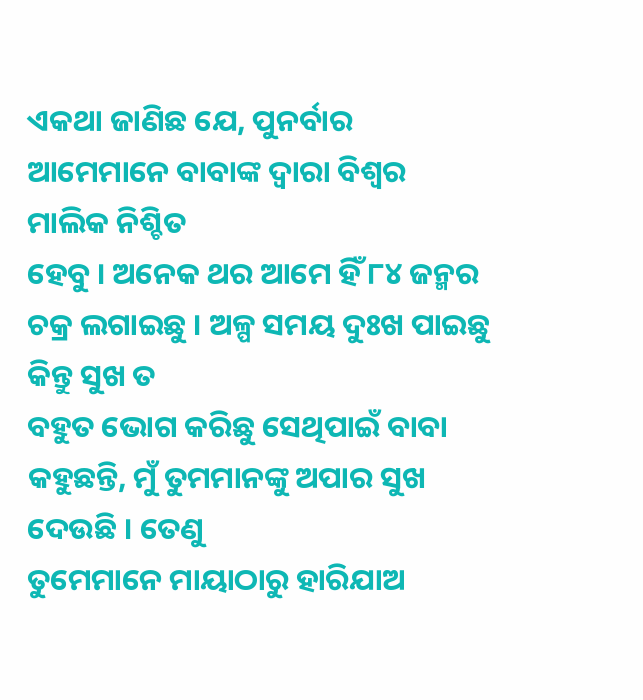ଏକଥା ଜାଣିଛ ଯେ, ପୁନର୍ବାର ଆମେମାନେ ବାବାଙ୍କ ଦ୍ୱାରା ବିଶ୍ୱର ମାଲିକ ନିଶ୍ଚିତ
ହେବୁ । ଅନେକ ଥର ଆମେ ହିଁ ୮୪ ଜନ୍ମର ଚକ୍ର ଲଗାଇଛୁ । ଅଳ୍ପ ସମୟ ଦୁଃଖ ପାଇଛୁ କିନ୍ତୁ ସୁଖ ତ
ବହୁତ ଭୋଗ କରିଛୁ ସେଥିପାଇଁ ବାବା କହୁଛନ୍ତି, ମୁଁ ତୁମମାନଙ୍କୁ ଅପାର ସୁଖ ଦେଉଛି । ତେଣୁ
ତୁମେମାନେ ମାୟାଠାରୁ ହାରିଯାଅ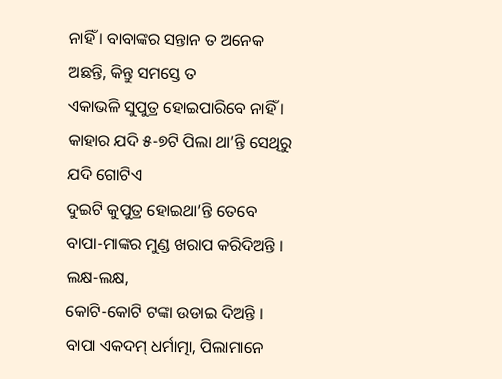ନାହିଁ । ବାବାଙ୍କର ସନ୍ତାନ ତ ଅନେକ ଅଛନ୍ତି, କିନ୍ତୁ ସମସ୍ତେ ତ
ଏକାଭଳି ସୁପୁତ୍ର ହୋଇପାରିବେ ନାହିଁ । କାହାର ଯଦି ୫-୭ଟି ପିଲା ଥା’ନ୍ତି ସେଥିରୁ ଯଦି ଗୋଟିଏ
ଦୁଇଟି କୁପୁତ୍ର ହୋଇଥା’ନ୍ତି ତେବେ ବାପା-ମାଙ୍କର ମୁଣ୍ଡ ଖରାପ କରିଦିଅନ୍ତି । ଲକ୍ଷ-ଲକ୍ଷ,
କୋଟି-କୋଟି ଟଙ୍କା ଉଡାଇ ଦିଅନ୍ତି । ବାପା ଏକଦମ୍ ଧର୍ମାତ୍ମା, ପିଲାମାନେ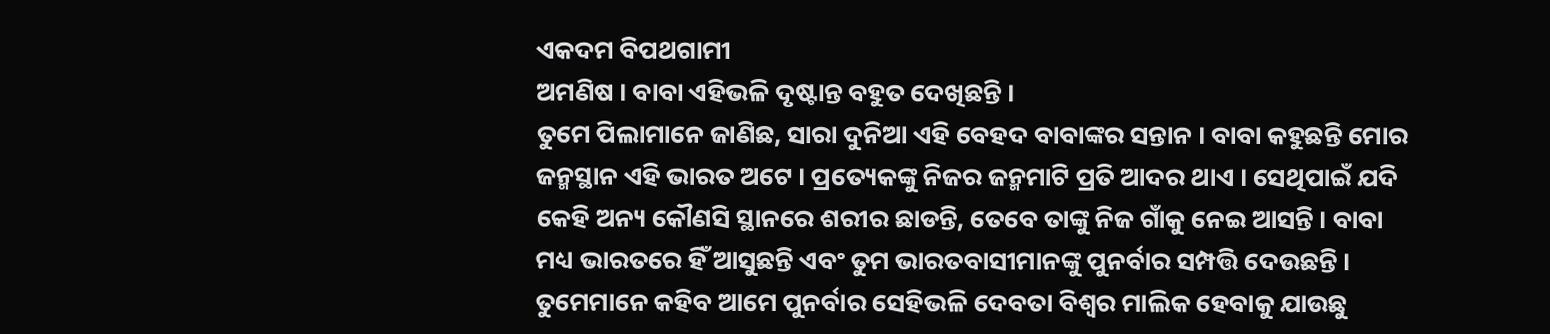ଏକଦମ ବିପଥଗାମୀ
ଅମଣିଷ । ବାବା ଏହିଭଳି ଦୃଷ୍ଟାନ୍ତ ବହୁତ ଦେଖିଛନ୍ତି ।
ତୁମେ ପିଲାମାନେ ଜାଣିଛ, ସାରା ଦୁନିଆ ଏହି ବେହଦ ବାବାଙ୍କର ସନ୍ତାନ । ବାବା କହୁଛନ୍ତି ମୋର
ଜନ୍ମସ୍ଥାନ ଏହି ଭାରତ ଅଟେ । ପ୍ରତ୍ୟେକଙ୍କୁ ନିଜର ଜନ୍ମମାଟି ପ୍ରତି ଆଦର ଥାଏ । ସେଥିପାଇଁ ଯଦି
କେହି ଅନ୍ୟ କୌଣସି ସ୍ଥାନରେ ଶରୀର ଛାଡନ୍ତି, ତେବେ ତାଙ୍କୁ ନିଜ ଗାଁକୁ ନେଇ ଆସନ୍ତି । ବାବା
ମଧ୍ୟ ଭାରତରେ ହିଁ ଆସୁଛନ୍ତି ଏବଂ ତୁମ ଭାରତବାସୀମାନଙ୍କୁ ପୁନର୍ବାର ସମ୍ପତ୍ତି ଦେଉଛନ୍ତି ।
ତୁମେମାନେ କହିବ ଆମେ ପୁନର୍ବାର ସେହିଭଳି ଦେବତା ବିଶ୍ୱର ମାଲିକ ହେବାକୁ ଯାଉଛୁ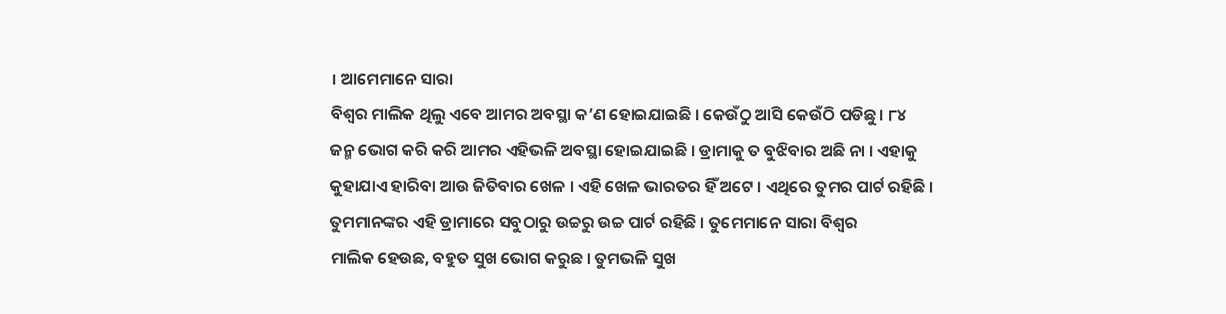। ଆମେମାନେ ସାରା
ବିଶ୍ୱର ମାଲିକ ଥିଲୁ ଏବେ ଆମର ଅବସ୍ଥା କ’ଣ ହୋଇଯାଇଛି । କେଉଁଠୁ ଆସି କେଉଁଠି ପଡିଛୁ । ୮୪
ଜନ୍ମ ଭୋଗ କରି କରି ଆମର ଏହିଭଳି ଅବସ୍ଥା ହୋଇଯାଇଛି । ଡ୍ରାମାକୁ ତ ବୁଝିବାର ଅଛି ନା । ଏହାକୁ
କୁହାଯାଏ ହାରିବା ଆଉ ଜିତିବାର ଖେଳ । ଏହି ଖେଳ ଭାରତର ହିଁ ଅଟେ । ଏଥିରେ ତୁମର ପାର୍ଟ ରହିଛି ।
ତୁମମାନଙ୍କର ଏହି ଡ୍ରାମାରେ ସବୁଠାରୁ ଉଚ୍ଚରୁ ଉଚ୍ଚ ପାର୍ଟ ରହିଛି । ତୁମେମାନେ ସାରା ବିଶ୍ୱର
ମାଲିକ ହେଉଛ, ବହୁତ ସୁଖ ଭୋଗ କରୁଛ । ତୁମଭଳି ସୁଖ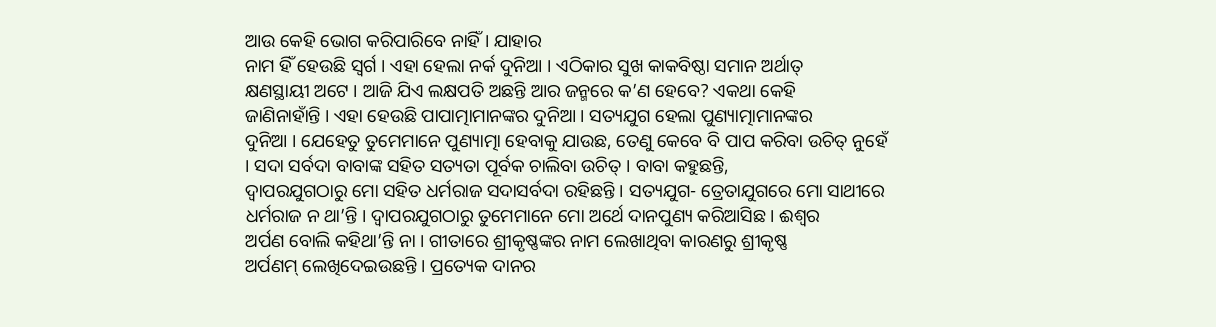ଆଉ କେହି ଭୋଗ କରିପାରିବେ ନାହିଁ । ଯାହାର
ନାମ ହିଁ ହେଉଛି ସ୍ୱର୍ଗ । ଏହା ହେଲା ନର୍କ ଦୁନିଆ । ଏଠିକାର ସୁଖ କାକବିଷ୍ଠା ସମାନ ଅର୍ଥାତ୍
କ୍ଷଣସ୍ଥାୟୀ ଅଟେ । ଆଜି ଯିଏ ଲକ୍ଷପତି ଅଛନ୍ତି ଆର ଜନ୍ମରେ କ’ଣ ହେବେ? ଏକଥା କେହି
ଜାଣିନାହାଁନ୍ତି । ଏହା ହେଉଛି ପାପାତ୍ମାମାନଙ୍କର ଦୁନିଆ । ସତ୍ୟଯୁଗ ହେଲା ପୁଣ୍ୟାତ୍ମାମାନଙ୍କର
ଦୁନିଆ । ଯେହେତୁ ତୁମେମାନେ ପୁଣ୍ୟାତ୍ମା ହେବାକୁ ଯାଉଛ, ତେଣୁ କେବେ ବି ପାପ କରିବା ଉଚିତ୍ ନୁହେଁ
। ସଦା ସର୍ବଦା ବାବାଙ୍କ ସହିତ ସତ୍ୟତା ପୂର୍ବକ ଚାଲିବା ଉଚିତ୍ । ବାବା କହୁଛନ୍ତି,
ଦ୍ୱାପରଯୁଗଠାରୁ ମୋ ସହିତ ଧର୍ମରାଜ ସଦାସର୍ବଦା ରହିଛନ୍ତି । ସତ୍ୟଯୁଗ- ତ୍ରେତାଯୁଗରେ ମୋ ସାଥୀରେ
ଧର୍ମରାଜ ନ ଥା’ନ୍ତି । ଦ୍ୱାପରଯୁଗଠାରୁ ତୁମେମାନେ ମୋ ଅର୍ଥେ ଦାନପୁଣ୍ୟ କରିଆସିଛ । ଈଶ୍ୱର
ଅର୍ପଣ ବୋଲି କହିଥା’ନ୍ତି ନା । ଗୀତାରେ ଶ୍ରୀକୃଷ୍ଣଙ୍କର ନାମ ଲେଖାଥିବା କାରଣରୁ ଶ୍ରୀକୃଷ୍ଣ
ଅର୍ପଣମ୍ ଲେଖିଦେଇଉଛନ୍ତି । ପ୍ରତ୍ୟେକ ଦାନର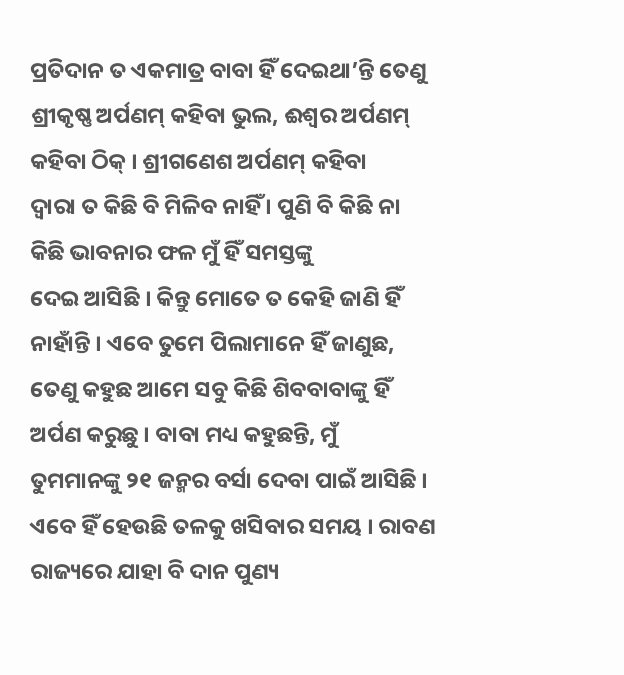ପ୍ରତିଦାନ ତ ଏକମାତ୍ର ବାବା ହିଁ ଦେଇଥା’ନ୍ତି ତେଣୁ
ଶ୍ରୀକୃଷ୍ଣ ଅର୍ପଣମ୍ କହିବା ଭୁଲ, ଈଶ୍ୱର ଅର୍ପଣମ୍ କହିବା ଠିକ୍ । ଶ୍ରୀଗଣେଶ ଅର୍ପଣମ୍ କହିବା
ଦ୍ୱାରା ତ କିଛି ବି ମିଳିବ ନାହିଁ । ପୁଣି ବି କିଛି ନା କିଛି ଭାବନାର ଫଳ ମୁଁ ହିଁ ସମସ୍ତଙ୍କୁ
ଦେଇ ଆସିଛି । କିନ୍ତୁ ମୋତେ ତ କେହି ଜାଣି ହିଁ ନାହାଁନ୍ତି । ଏବେ ତୁମେ ପିଲାମାନେ ହିଁ ଜାଣୁଛ,
ତେଣୁ କହୁଛ ଆମେ ସବୁ କିଛି ଶିବବାବାଙ୍କୁ ହିଁ ଅର୍ପଣ କରୁଛୁ । ବାବା ମଧ୍ୟ କହୁଛନ୍ତି, ମୁଁ
ତୁମମାନଙ୍କୁ ୨୧ ଜନ୍ମର ବର୍ସା ଦେବା ପାଇଁ ଆସିଛି । ଏବେ ହିଁ ହେଉଛି ତଳକୁ ଖସିବାର ସମୟ । ରାବଣ
ରାଜ୍ୟରେ ଯାହା ବି ଦାନ ପୁଣ୍ୟ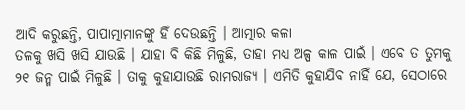ଆଦି କରୁଛନ୍ତି, ପାପାତ୍ମାମାନଙ୍କୁ ହିଁ ଦେଉଛନ୍ତି । ଆତ୍ମାର କଳା
ତଳକୁ ଖସି ଖସି ଯାଉଛି । ଯାହା ବି କିଛି ମିଳୁଛି, ତାହା ମଧ୍ୟ ଅଳ୍ପ କାଳ ପାଇଁ । ଏବେ ତ ତୁମକୁ
୨୧ ଜନ୍ମ ପାଇଁ ମିଳୁଛି । ତାକୁ କୁହାଯାଉଛି ରାମରାଜ୍ୟ । ଏମିତି କୁହାଯିବ ନାହିଁ ଯେ, ସେଠାରେ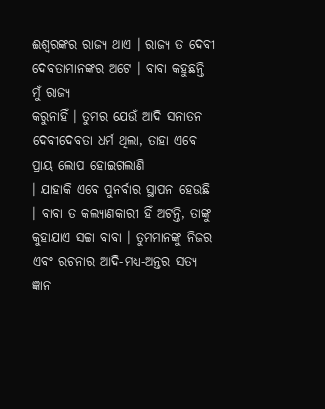ଈଶ୍ୱରଙ୍କର ରାଜ୍ୟ ଥାଏ । ରାଜ୍ୟ ତ ଦେବୀ ଦେବତାମାନଙ୍କର ଅଟେ । ବାବା କହୁଛନ୍ତି ମୁଁ ରାଜ୍ୟ
କରୁନାହିଁ । ତୁମର ଯେଉଁ ଆଦି ସନାତନ ଦେବୀଦେବତା ଧର୍ମ ଥିଲା, ତାହା ଏବେ ପ୍ରାୟ ଲୋପ ହୋଇଗଲାଣି
। ଯାହାକି ଏବେ ପୁନର୍ବାର ସ୍ଥାପନ ହେଉଛି । ବାବା ତ କଲ୍ୟାଣକାରୀ ହିଁ ଅଟନ୍ତି, ତାଙ୍କୁ
କୁହାଯାଏ ସଚ୍ଚା ବାବା । ତୁମମାନଙ୍କୁ ନିଜର ଏବଂ ରଚନାର ଆଦି-ମଧ୍ୟ-ଅନ୍ତର ସତ୍ୟ ଜ୍ଞାନ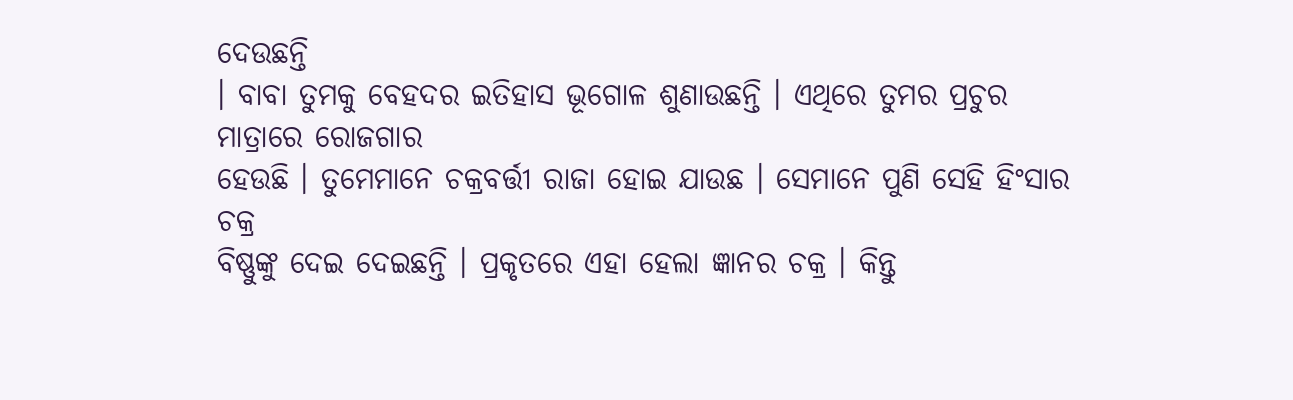ଦେଉଛନ୍ତି
। ବାବା ତୁମକୁ ବେହଦର ଇତିହାସ ଭୂଗୋଳ ଶୁଣାଉଛନ୍ତି । ଏଥିରେ ତୁମର ପ୍ରଚୁର ମାତ୍ରାରେ ରୋଜଗାର
ହେଉଛି । ତୁମେମାନେ ଚକ୍ରବର୍ତ୍ତୀ ରାଜା ହୋଇ ଯାଉଛ । ସେମାନେ ପୁଣି ସେହି ହିଂସାର ଚକ୍ର
ବିଷ୍ଣୁଙ୍କୁ ଦେଇ ଦେଇଛନ୍ତି । ପ୍ରକୃତରେ ଏହା ହେଲା ଜ୍ଞାନର ଚକ୍ର । କିନ୍ତୁ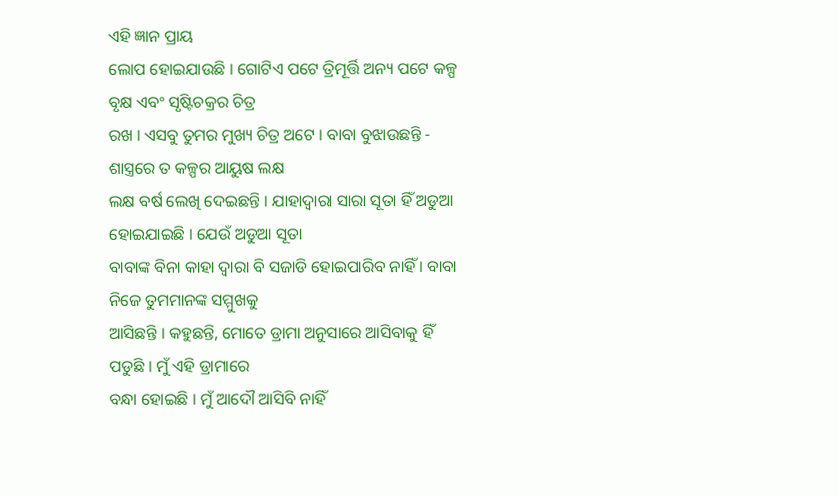ଏହି ଜ୍ଞାନ ପ୍ରାୟ
ଲୋପ ହୋଇଯାଉଛି । ଗୋଟିଏ ପଟେ ତ୍ରିମୂର୍ତ୍ତି ଅନ୍ୟ ପଟେ କଳ୍ପ ବୃକ୍ଷ ଏବଂ ସୃଷ୍ଟିଚକ୍ରର ଚିତ୍ର
ରଖ । ଏସବୁ ତୁମର ମୁଖ୍ୟ ଚିତ୍ର ଅଟେ । ବାବା ବୁଝାଉଛନ୍ତି - ଶାସ୍ତ୍ରରେ ତ କଳ୍ପର ଆୟୁଷ ଲକ୍ଷ
ଲକ୍ଷ ବର୍ଷ ଲେଖି ଦେଇଛନ୍ତି । ଯାହାଦ୍ୱାରା ସାରା ସୂତା ହିଁ ଅଡୁଆ ହୋଇଯାଇଛି । ଯେଉଁ ଅଡୁଆ ସୂତା
ବାବାଙ୍କ ବିନା କାହା ଦ୍ୱାରା ବି ସଜାଡି ହୋଇପାରିବ ନାହିଁ । ବାବା ନିଜେ ତୁମମାନଙ୍କ ସମ୍ମୁଖକୁ
ଆସିଛନ୍ତି । କହୁଛନ୍ତି, ମୋତେ ଡ୍ରାମା ଅନୁସାରେ ଆସିବାକୁ ହିଁ ପଡୁଛି । ମୁଁ ଏହି ଡ୍ରାମାରେ
ବନ୍ଧା ହୋଇଛି । ମୁଁ ଆଦୌ ଆସିବି ନାହିଁ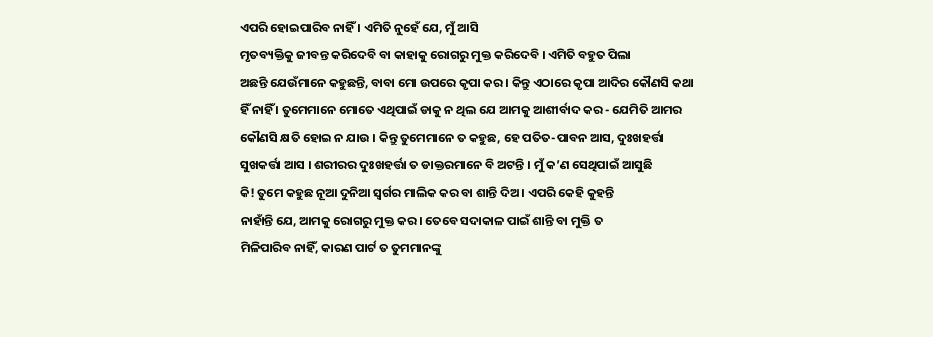ଏପରି ହୋଇପାରିବ ନାହିଁ । ଏମିତି ନୁହେଁ ଯେ, ମୁଁ ଆସି
ମୃତବ୍ୟକ୍ତିକୁ ଜୀବନ୍ତ କରିଦେବି ବା କାହାକୁ ରୋଗରୁ ମୁକ୍ତ କରିଦେବି । ଏମିତି ବହୁତ ପିଲା
ଅଛନ୍ତି ଯେଉଁମାନେ କହୁଛନ୍ତି, ବାବା ମୋ ଉପରେ କୃପା କର । କିନ୍ତୁ ଏଠାରେ କୃପା ଆଦିର କୌଣସି କଥା
ହିଁ ନାହିଁ । ତୁମେମାନେ ମୋତେ ଏଥିପାଇଁ ଡାକୁ ନ ଥିଲ ଯେ ଆମକୁ ଆଶୀର୍ବାଦ କର - ଯେମିତି ଆମର
କୌଣସି କ୍ଷତି ହୋଇ ନ ଯାଉ । କିନ୍ତୁ ତୁମେମାନେ ତ କହୁଛ, ହେ ପତିତ-ପାବନ ଆସ, ଦୁଃଖହର୍ତ୍ତା
ସୁଖକର୍ତ୍ତା ଆସ । ଶରୀରର ଦୁଃଖହର୍ତ୍ତା ତ ଡାକ୍ତରମାନେ ବି ଅଟନ୍ତି । ମୁଁ କ’ଣ ସେଥିପାଇଁ ଆସୁଛି
କି! ତୁମେ କହୁଛ ନୂଆ ଦୁନିଆ ସ୍ୱର୍ଗର ମାଲିକ କର ବା ଶାନ୍ତି ଦିଅ । ଏପରି କେହି କୁହନ୍ତି
ନାହାଁନ୍ତି ଯେ, ଆମକୁ ରୋଗରୁ ମୁକ୍ତ କର । ତେବେ ସଦାକାଳ ପାଇଁ ଶାନ୍ତି ବା ମୁକ୍ତି ତ
ମିଳିପାରିବ ନାହିଁ, କାରଣ ପାର୍ଟ ତ ତୁମମାନଙ୍କୁ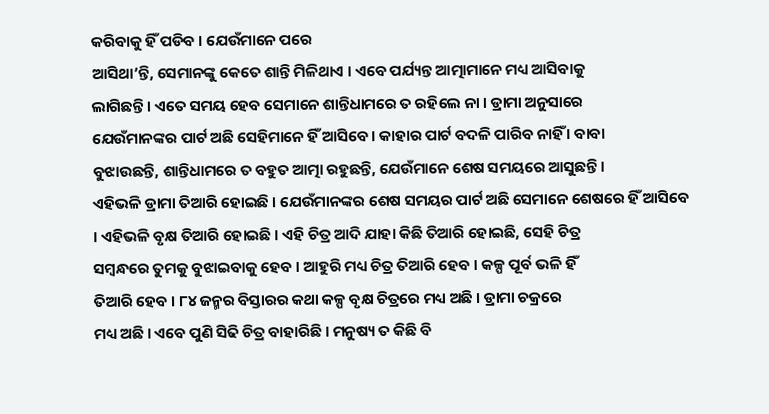କରିବାକୁ ହିଁ ପଡିବ । ଯେଉଁମାନେ ପରେ
ଆସିଥା’ନ୍ତି, ସେମାନଙ୍କୁ କେତେ ଶାନ୍ତି ମିଳିଥାଏ । ଏବେ ପର୍ଯ୍ୟନ୍ତ ଆତ୍ମାମାନେ ମଧ୍ୟ ଆସିବାକୁ
ଲାଗିଛନ୍ତି । ଏତେ ସମୟ ହେବ ସେମାନେ ଶାନ୍ତିଧାମରେ ତ ରହିଲେ ନା । ଡ୍ରାମା ଅନୁସାରେ
ଯେଉଁମାନଙ୍କର ପାର୍ଟ ଅଛି ସେହିମାନେ ହିଁ ଆସିବେ । କାହାର ପାର୍ଟ ବଦଳି ପାରିବ ନାହିଁ । ବାବା
ବୁଝାଉଛନ୍ତି, ଶାନ୍ତିଧାମରେ ତ ବହୁତ ଆତ୍ମା ରହୁଛନ୍ତି, ଯେଉଁମାନେ ଶେଷ ସମୟରେ ଆସୁଛନ୍ତି ।
ଏହିଭଳି ଡ୍ରାମା ତିଆରି ହୋଇଛି । ଯେଉଁମାନଙ୍କର ଶେଷ ସମୟର ପାର୍ଟ ଅଛି ସେମାନେ ଶେଷରେ ହିଁ ଆସିବେ
। ଏହିଭଳି ବୃକ୍ଷ ତିଆରି ହୋଇଛି । ଏହି ଚିତ୍ର ଆଦି ଯାହା କିଛି ତିଆରି ହୋଇଛି, ସେହି ଚିତ୍ର
ସମ୍ବନ୍ଧରେ ତୁମକୁ ବୁଝାଇବାକୁ ହେବ । ଆହୁରି ମଧ୍ୟ ଚିତ୍ର ତିଆରି ହେବ । କଳ୍ପ ପୂର୍ବ ଭଳି ହିଁ
ତିଆରି ହେବ । ୮୪ ଜନ୍ମର ବିସ୍ତାରର କଥା କଳ୍ପ ବୃକ୍ଷ ଚିତ୍ରରେ ମଧ୍ୟ ଅଛି । ଡ୍ରାମା ଚକ୍ରରେ
ମଧ୍ୟ ଅଛି । ଏବେ ପୁଣି ସିଢି ଚିତ୍ର ବାହାରିଛି । ମନୁଷ୍ୟ ତ କିଛି ବି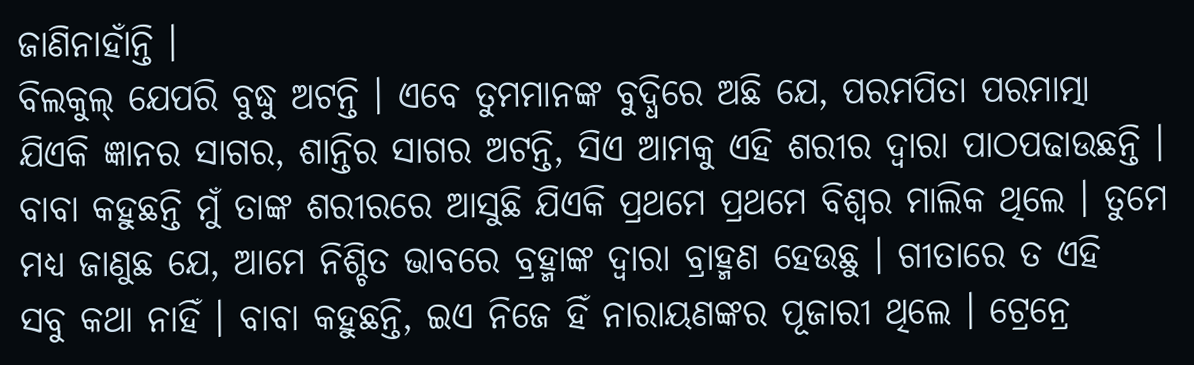ଜାଣିନାହାଁନ୍ତି ।
ବିଲକୁଲ୍ ଯେପରି ବୁଦ୍ଧୁ ଅଟନ୍ତି । ଏବେ ତୁମମାନଙ୍କ ବୁଦ୍ଧିରେ ଅଛି ଯେ, ପରମପିତା ପରମାତ୍ମା
ଯିଏକି ଜ୍ଞାନର ସାଗର, ଶାନ୍ତିର ସାଗର ଅଟନ୍ତି, ସିଏ ଆମକୁ ଏହି ଶରୀର ଦ୍ୱାରା ପାଠପଢାଉଛନ୍ତି ।
ବାବା କହୁଛନ୍ତି ମୁଁ ତାଙ୍କ ଶରୀରରେ ଆସୁଛି ଯିଏକି ପ୍ରଥମେ ପ୍ରଥମେ ବିଶ୍ୱର ମାଲିକ ଥିଲେ । ତୁମେ
ମଧ୍ୟ ଜାଣୁଛ ଯେ, ଆମେ ନିଶ୍ଚିତ ଭାବରେ ବ୍ରହ୍ମାଙ୍କ ଦ୍ୱାରା ବ୍ରାହ୍ମଣ ହେଉଛୁ । ଗୀତାରେ ତ ଏହି
ସବୁ କଥା ନାହିଁ । ବାବା କହୁଛନ୍ତି, ଇଏ ନିଜେ ହିଁ ନାରାୟଣଙ୍କର ପୂଜାରୀ ଥିଲେ । ଟ୍ରେନ୍ରେ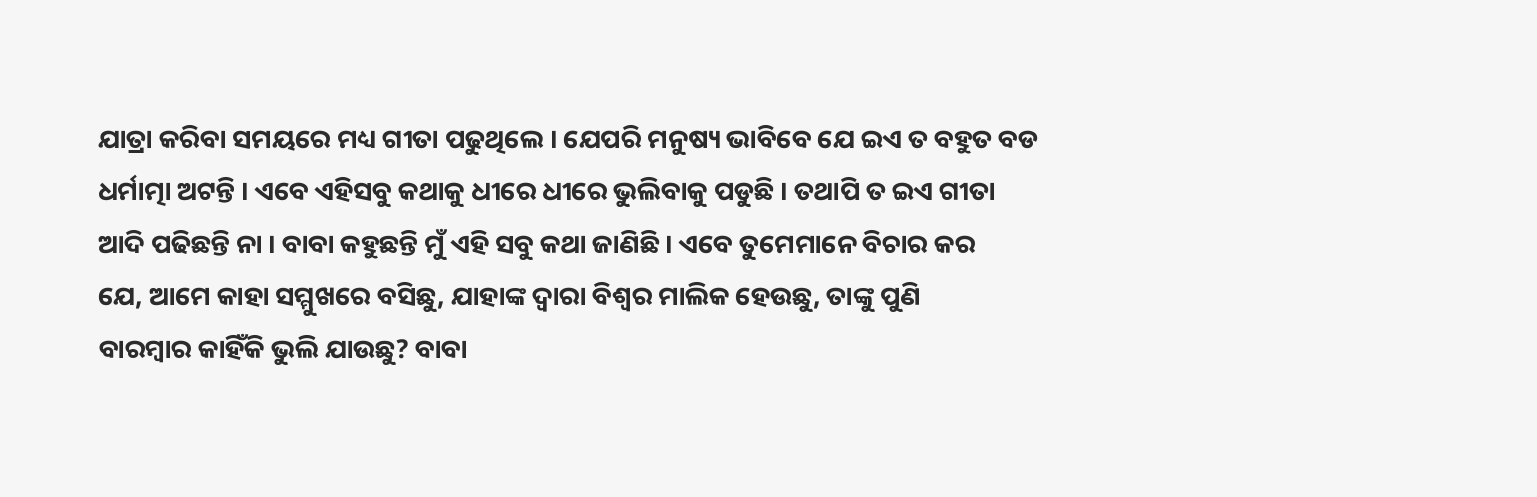ଯାତ୍ରା କରିବା ସମୟରେ ମଧ୍ୟ ଗୀତା ପଢୁଥିଲେ । ଯେପରି ମନୁଷ୍ୟ ଭାବିବେ ଯେ ଇଏ ତ ବହୁତ ବଡ
ଧର୍ମାତ୍ମା ଅଟନ୍ତି । ଏବେ ଏହିସବୁ କଥାକୁ ଧୀରେ ଧୀରେ ଭୁଲିବାକୁ ପଡୁଛି । ତଥାପି ତ ଇଏ ଗୀତା
ଆଦି ପଢିଛନ୍ତି ନା । ବାବା କହୁଛନ୍ତି ମୁଁ ଏହି ସବୁ କଥା ଜାଣିଛି । ଏବେ ତୁମେମାନେ ବିଚାର କର
ଯେ, ଆମେ କାହା ସମ୍ମୁଖରେ ବସିଛୁ, ଯାହାଙ୍କ ଦ୍ୱାରା ବିଶ୍ୱର ମାଲିକ ହେଉଛୁ, ତାଙ୍କୁ ପୁଣି
ବାରମ୍ବାର କାହିଁକି ଭୁଲି ଯାଉଛୁ? ବାବା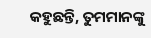କହୁଛନ୍ତି, ତୁମମାନଙ୍କୁ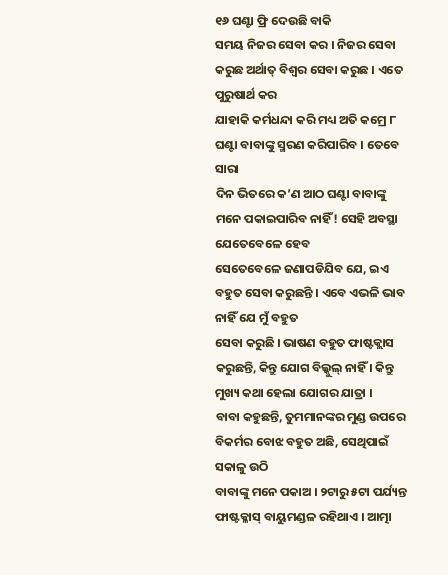୧୬ ଘଣ୍ଟା ଫ୍ରି ଦେଉଛି ବାକି
ସମୟ ନିଜର ସେବା କର । ନିଜର ସେବା କରୁଛ ଅର୍ଥାତ୍ ବିଶ୍ୱର ସେବା କରୁଛ । ଏତେ ପୁରୁଷାର୍ଥ କର
ଯାହାକି କର୍ମଧନ୍ଦା କରି ମଧ୍ୟ ଅତି କମ୍ରେ ୮ ଘଣ୍ଟା ବାବାଙ୍କୁ ସ୍ମରଣ କରିପାରିବ । ତେବେ ସାରା
ଦିନ ଭିତରେ କ’ଣ ଆଠ ଘଣ୍ଟା ବାବାଙ୍କୁ ମନେ ପକାଇପାରିବ ନାହିଁ! ସେହି ଅବସ୍ଥା ଯେତେବେଳେ ହେବ
ସେତେବେଳେ ଜଣାପଡିଯିବ ଯେ, ଇଏ ବହୁତ ସେବା କରୁଛନ୍ତି । ଏବେ ଏଭଳି ଭାବ ନାହିଁ ଯେ ମୁଁ ବହୁତ
ସେବା କରୁଛି । ଭାଷଣ ବହୁତ ଫାଷ୍ଟକ୍ଲାସ କରୁଛନ୍ତି, କିନ୍ତୁ ଯୋଗ ବିଲ୍କୁଲ୍ ନାହିଁ । କିନ୍ତୁ
ମୁଖ୍ୟ କଥା ହେଲା ଯୋଗର ଯାତ୍ରା ।
ବାବା କହୁଛନ୍ତି, ତୁମମାନଙ୍କର ମୁଣ୍ଡ ଉପରେ ବିକର୍ମର ବୋଝ ବହୁତ ଅଛି, ସେଥିପାଇଁ ସକାଳୁ ଉଠି
ବାବାଙ୍କୁ ମନେ ପକାଅ । ୨ଟାରୁ ୫ଟା ପର୍ଯ୍ୟନ୍ତ ଫାଷ୍ଟକ୍ଳାସ୍ ବାୟୁମଣ୍ଡଳ ରହିଥାଏ । ଆତ୍ମା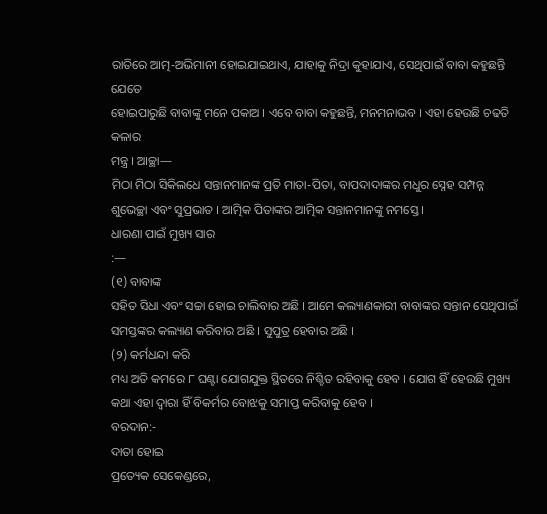ରାତିରେ ଆତ୍ମ-ଅଭିମାନୀ ହୋଇଯାଇଥାଏ, ଯାହାକୁ ନିଦ୍ରା କୁହାଯାଏ, ସେଥିପାଇଁ ବାବା କହୁଛନ୍ତି ଯେତେ
ହୋଇପାରୁଛି ବାବାଙ୍କୁ ମନେ ପକାଅ । ଏବେ ବାବା କହୁଛନ୍ତି, ମନମନାଭବ । ଏହା ହେଉଛି ଚଢତି କଳାର
ମନ୍ତ୍ର । ଆଚ୍ଛା—
ମିଠା ମିଠା ସିକିଲଧେ ସନ୍ତାନମାନଙ୍କ ପ୍ରତି ମାତା-ପିତା, ବାପଦାଦାଙ୍କର ମଧୁର ସ୍ନେହ ସମ୍ପନ୍ନ
ଶୁଭେଚ୍ଛା ଏବଂ ସୁପ୍ରଭାତ । ଆତ୍ମିକ ପିତାଙ୍କର ଆତ୍ମିକ ସନ୍ତାନମାନଙ୍କୁ ନମସ୍ତେ ।
ଧାରଣା ପାଇଁ ମୁଖ୍ୟ ସାର
:—
(୧) ବାବାଙ୍କ
ସହିତ ସିଧା ଏବଂ ସଚ୍ଚା ହୋଇ ଚାଲିବାର ଅଛି । ଆମେ କଲ୍ୟାଣକାରୀ ବାବାଙ୍କର ସନ୍ତାନ ସେଥିପାଇଁ
ସମସ୍ତଙ୍କର କଲ୍ୟାଣ କରିବାର ଅଛି । ସୁପୁତ୍ର ହେବାର ଅଛି ।
(୨) କର୍ମଧନ୍ଦା କରି
ମଧ୍ୟ ଅତି କମରେ ୮ ଘଣ୍ଟା ଯୋଗଯୁକ୍ତ ସ୍ଥିତରେ ନିଶ୍ଚିତ ରହିବାକୁ ହେବ । ଯୋଗ ହିଁ ହେଉଛି ମୁଖ୍ୟ
କଥା ଏହା ଦ୍ୱାରା ହିଁ ବିକର୍ମର ବୋଝକୁ ସମାପ୍ତ କରିବାକୁ ହେବ ।
ବରଦାନ:-
ଦାତା ହୋଇ
ପ୍ରତ୍ୟେକ ସେକେଣ୍ଡରେ,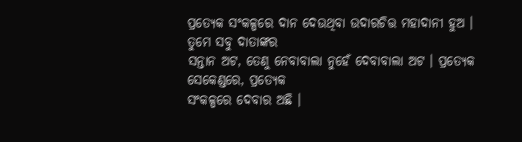ପ୍ରତ୍ୟେକ ସଂକଳ୍ପରେ ଦାନ ଦେଉଥିବା ଉଦାରଚିତ୍ତ ମହାଦାନୀ ହୁଅ ।
ତୁମେ ସବୁ ଦାତାଙ୍କର
ସନ୍ତାନ ଅଟ, ତେଣୁ ନେବାବାଲା ନୁହେଁ ଦେବାବାଲା ଅଟ । ପ୍ରତ୍ୟେକ ସେକେଣ୍ଡରେ, ପ୍ରତ୍ୟେକ
ସଂକଳ୍ପରେ ଦେବାର ଅଛି ।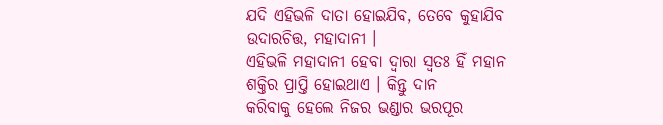ଯଦି ଏହିଭଳି ଦାତା ହୋଇଯିବ, ତେବେ କୁହାଯିବ ଉଦାରଚିତ୍ତ, ମହାଦାନୀ ।
ଏହିଭଳି ମହାଦାନୀ ହେବା ଦ୍ୱାରା ସ୍ୱତଃ ହିଁ ମହାନ ଶକ୍ତିର ପ୍ରାପ୍ତି ହୋଇଥାଏ । କିନ୍ତୁ ଦାନ
କରିବାକୁ ହେଲେ ନିଜର ଭଣ୍ଡାର ଭରପୂର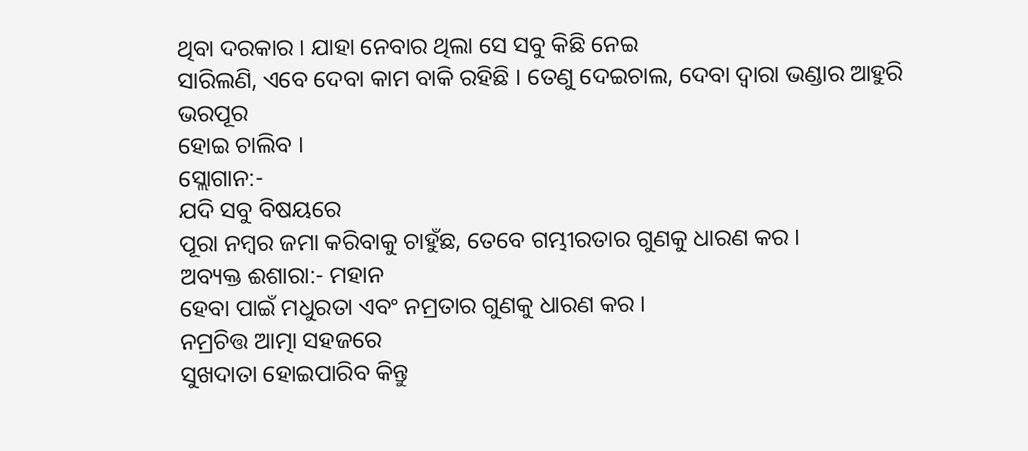ଥିବା ଦରକାର । ଯାହା ନେବାର ଥିଲା ସେ ସବୁ କିଛି ନେଇ
ସାରିଲଣି, ଏବେ ଦେବା କାମ ବାକି ରହିଛି । ତେଣୁ ଦେଇଚାଲ, ଦେବା ଦ୍ୱାରା ଭଣ୍ଡାର ଆହୁରି ଭରପୂର
ହୋଇ ଚାଲିବ ।
ସ୍ଲୋଗାନ:-
ଯଦି ସବୁ ବିଷୟରେ
ପୂରା ନମ୍ବର ଜମା କରିବାକୁ ଚାହୁଁଛ, ତେବେ ଗମ୍ଭୀରତାର ଗୁଣକୁ ଧାରଣ କର ।
ଅବ୍ୟକ୍ତ ଈଶାରା:- ମହାନ
ହେବା ପାଇଁ ମଧୁରତା ଏବଂ ନମ୍ରତାର ଗୁଣକୁ ଧାରଣ କର ।
ନମ୍ରଚିତ୍ତ ଆତ୍ମା ସହଜରେ
ସୁଖଦାତା ହୋଇପାରିବ କିନ୍ତୁ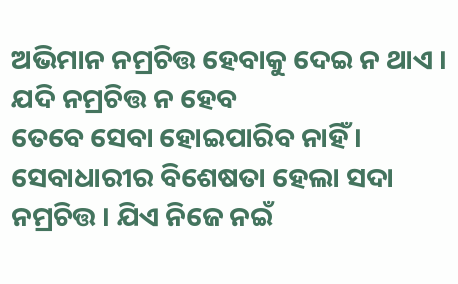ଅଭିମାନ ନମ୍ରଚିତ୍ତ ହେବାକୁ ଦେଇ ନ ଥାଏ । ଯଦି ନମ୍ରଚିତ୍ତ ନ ହେବ
ତେବେ ସେବା ହୋଇପାରିବ ନାହିଁ । ସେବାଧାରୀର ବିଶେଷତା ହେଲା ସଦା ନମ୍ରଚିତ୍ତ । ଯିଏ ନିଜେ ନଇଁ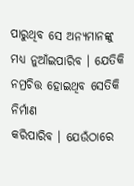ପାରୁଥିବ ସେ ଅନ୍ୟମାନଙ୍କୁ ମଧ୍ୟ ନୁଆଁଇପାରିବ । ଯେତିକି ନମ୍ରଚିତ୍ତ ହୋଇଥିବ ସେତିକି ନିର୍ମାଣ
କରିପାରିବ । ଯେଉଁଠାରେ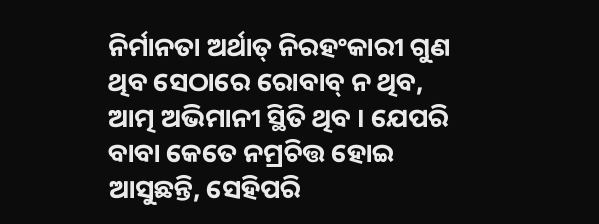ନିର୍ମାନତା ଅର୍ଥାତ୍ ନିରହଂକାରୀ ଗୁଣ ଥିବ ସେଠାରେ ରୋବାବ୍ ନ ଥିବ,
ଆତ୍ମ ଅଭିମାନୀ ସ୍ଥିତି ଥିବ । ଯେପରି ବାବା କେତେ ନମ୍ରଚିତ୍ତ ହୋଇ ଆସୁଛନ୍ତି, ସେହିପରି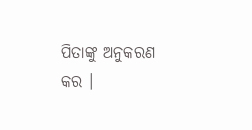ପିତାଙ୍କୁ ଅନୁକରଣ କର ।